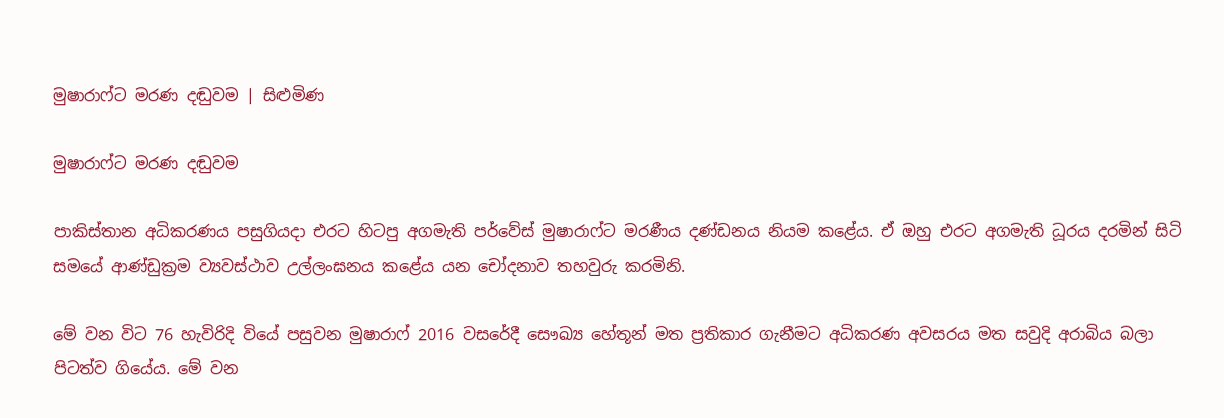මුෂාරාෆ්ට මරණ දඬුවම | සිළුමිණ

මුෂාරාෆ්ට මරණ දඬුවම

පාකිස්තාන අධිකරණය පසුගියදා එරට හිටපු අගමැති පර්වේස් මුෂාරාෆ්ට මරණීය දණ්ඩනය නියම කළේය. ඒ ඔහු එරට අගමැති ධූරය දරමින් සිටි සමයේ ආණ්ඩුක්‍රම ව්‍යවස්ථාව උල්ලංඝනය කළේය යන චෝදනාව තහවුරු කරමිනි.

මේ වන විට 76 හැවිරිදි වියේ පසුවන මුෂාරාෆ් 2016 වසරේදී සෞඛ්‍ය හේතූන් මත ප්‍රතිකාර ගැනීමට අධිකරණ අවසරය මත සවුදි අරාබිය බලා පිටත්ව ගියේය. මේ වන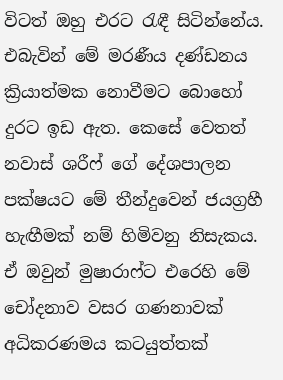විටත් ඔහු එරට රැඳී සිටින්නේය. එබැවින් මේ මරණීය දණ්ඩනය ක්‍රියාත්මක නොවීමට බොහෝ දුරට ඉඩ ඇත. කෙසේ වෙතත් නවාස් ශරීෆ් ගේ දේශපාලන පක්ෂයට මේ තීන්දුවෙන් ජයග්‍රහී හැඟීමක් නම් හිමිවනු නිසැකය. ඒ ඔවුන් මුෂාරාෆ්ට එරෙහි මේ චෝදනාව වසර ගණනාවක් අධිකරණමය කටයුත්තක්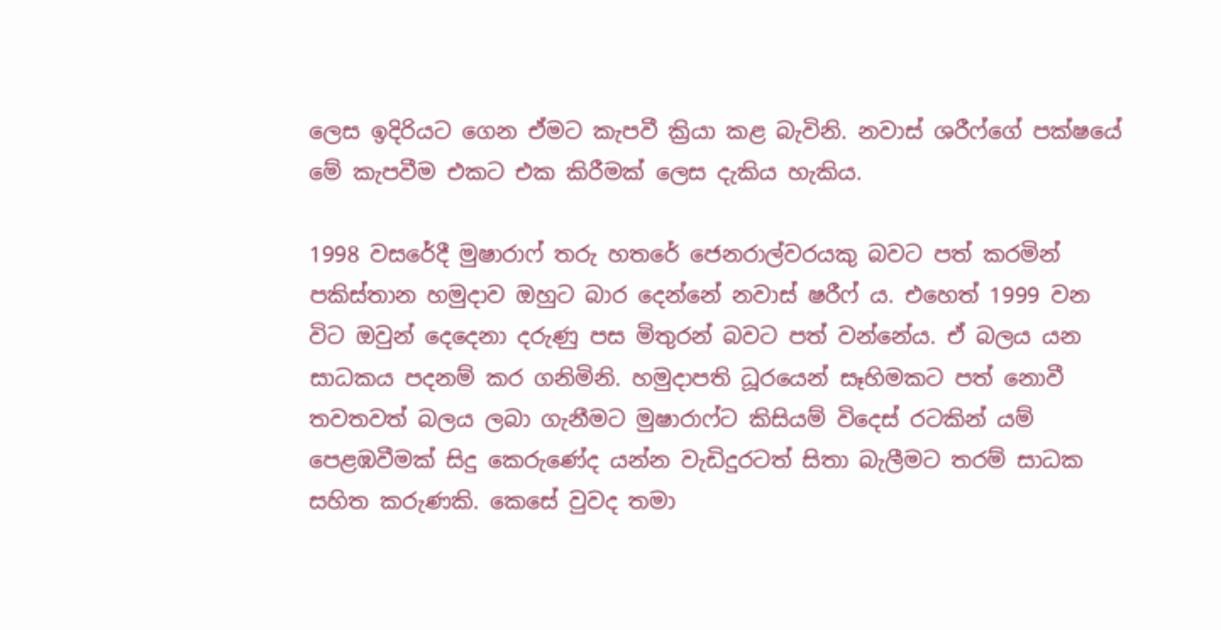ලෙස ඉදිරියට ගෙන ඒමට කැපවී ක්‍රියා කළ බැවිනි. නවාස් ශරීෆ්ගේ පක්ෂයේ මේ කැපවීම එකට එක කිරීමක් ලෙස දැකිය හැකිය.

1998 වසරේදී මුෂාරාෆ් තරු හතරේ ජෙනරාල්වරයකු බවට පත් කරමින් පකිස්තාන හමුදාව ඔහුට බාර දෙන්නේ නවාස් ෂරීෆ් ය. එහෙත් 1999 වන විට ඔවුන් දෙදෙනා දරුණු පස මිතුරන් බවට පත් වන්නේය. ඒ බලය යන සාධකය පදනම් කර ගනිමිනි. හමුදාපති ධූරයෙන් සෑහිමකට පත් නොවී තවතවත් බලය ලබා ගැනීමට මුෂාරාෆ්ට කිසියම් විදෙස් රටකින් යම් පෙළඹවීමක් සිදු කෙරුණේද යන්න වැඩිදුරටත් සිතා බැලීමට තරම් සාධක සහිත කරුණකි. කෙසේ වුවද තමා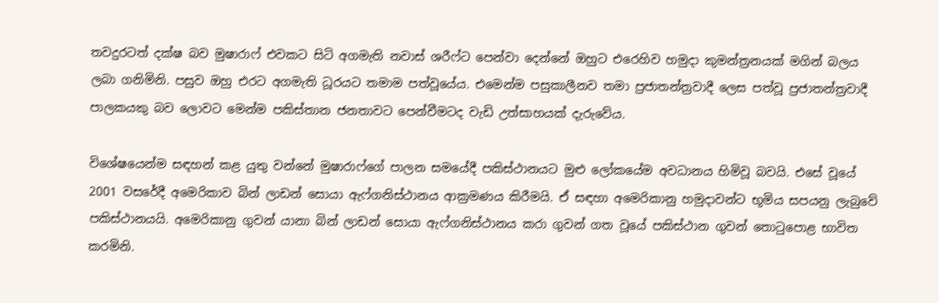තවදුරටත් දක්ෂ බව මුෂාරාෆ් එවකට සිටි අගමැති නවාස් ශරීෆ්ට පෙන්වා දෙන්නේ ඔහුට එරෙහිව හමුදා කුමන්ත්‍රනයක් මගින් බලය ලබා ගනිමිනි. පසුව ඔහු එරට අගමැති ධූරයට තමාම පත්වූයේය. එමෙන්ම පසුකාලීනව තමා ප්‍රජාතන්ත්‍රවාදී ලෙස පත්වූ ප්‍රජාතන්ත්‍රවාදී පාලකයකු බව ලොවට මෙන්ම පකිස්තාන ජනතාවට පෙන්වීමටද වැඩි උත්සාහයක් දැරුවේය.

විශේෂයෙන්ම සඳහන් කළ යුතු වන්නේ මුෂාරාෆ්ගේ පාලන සමයේදී පකිස්ථානයට මුළු ලෝකයේම අවධානය හිමිවූ බවයි. එසේ වූයේ 2001 වසරේදී අමෙරිකාව බින් ලාඩන් සොයා ඇෆ්ගනිස්ථානය ආක්‍රමණය කිරීමයි. ඒ සඳහා අමෙරිකානු හමුදාවන්ට භූමිය සපයනු ලැබුවේ පකිස්ථානයයි. අමෙරිකානු ගුවන් යානා බින් ලාඩන් සොයා ඇෆ්ගනිස්ථානය කරා ගුවන් ගත වූයේ පකිස්ථාන ගුවන් තොටුපොළ භාවිත කරමිනි.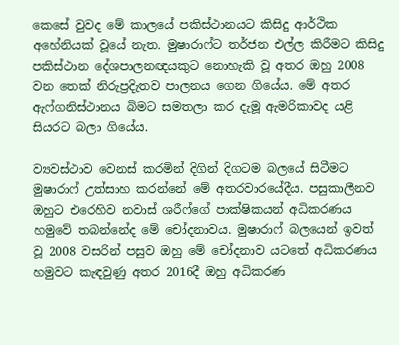කෙසේ වුවද මේ කාලයේ පකිස්ථානයට කිසිදු ආර්ථික අහේනියක් වූයේ නැත. මුෂාරාෆ්ට තර්ජන එල්ල කිරීමට කිසිදු පකිස්ථාන දේශපාලනඥයකුට නොහැකි වූ අතර ඔහු 2008 වන තෙක් නිරුප්‍රදිැතව පාලනය ගෙන ගියේය. මේ අතර ඇෆ්ගනිස්ථානය බිමට සමතලා කර දැමූ ඇමරිකාවද යළි සියරට බලා ගියේය.

ව්‍යවස්ථාව වෙනස් කරමින් දිගින් දිගටම බලයේ සිටීමට මුෂාරාෆ් උත්සාහ කරන්නේ මේ අතරවාරයේදීය. පසුකාලීනව ඔහුට එරෙහිව නවාස් ශරීෆ්ගේ පාක්ෂිකයන් අධිකරණය හමුවේ තබන්නේද මේ චෝදනාවය. මුෂාරාෆ් බලයෙන් ඉවත් වූ 2008 වසරින් පසුව ඔහු මේ චෝදනාව යටතේ අධිකරණය හමුවට කැඳවුණු අතර 2016දී ඔහු අධිකරණ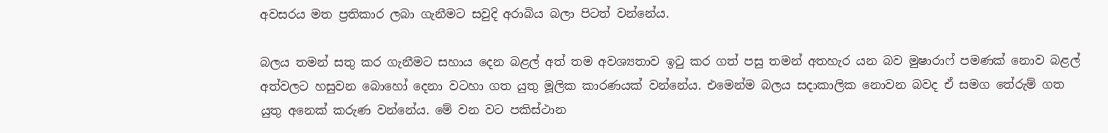අවසරය මත ප්‍රතිකාර ලබා ගැනීමට සවුදි අරාබිය බලා පිටත් වන්නේය.

බලය තමන් සතු කර ගැනීමට සහාය දෙන බළල් අත් තම අවශ්‍යතාව ඉටු කර ගත් පසු තමන් අතහැර යන බව මුෂාරාෆ් පමණක් නොව බළල් අත්වලට හසුවන බොහෝ දෙනා වටහා ගත යුතු මූලික කාරණයක් වන්නේය. එමෙන්ම බලය සදාකාලික නොවන බවද ඒ සමග තේරුම් ගත යුතු අනෙක් කරුණ වන්නේය. මේ වන වට පකිස්ථාන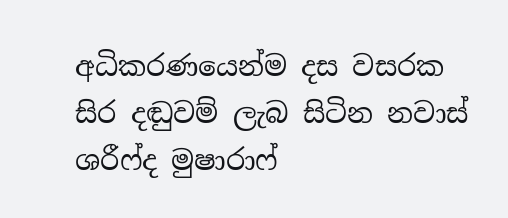අධිකරණයෙන්ම දස වසරක සිර දඬුවම් ලැබ සිටින නවාස් ශරීෆ්ද මුෂාරාෆ්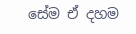සේම ඒ දහම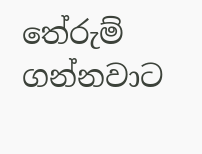තේරුම් ගන්නවාට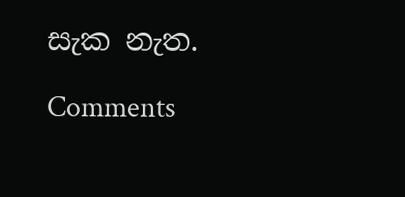සැක නැත.

Comments